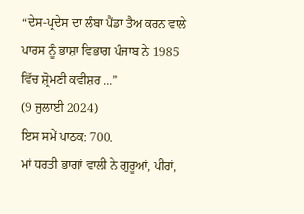“ਦੇਸ-ਪ੍ਰਦੇਸ ਦਾ ਲੰਬਾ ਪੈਂਡਾ ਤੈਅ ਕਰਨ ਵਾਲੇ ਪਾਰਸ ਨੂੰ ਭਾਸ਼ਾ ਵਿਭਾਗ ਪੰਜਾਬ ਨੇ 1985 ਵਿੱਚ ਸ਼੍ਰੋਮਣੀ ਕਵੀਸ਼ਰ ...”
(9 ਜੁਲਾਈ 2024)
ਇਸ ਸਮੇਂ ਪਾਠਕ: 700.
ਮਾਂ ਧਰਤੀ ਭਾਗਾਂ ਵਾਲੀ ਨੇ ਗੁਰੂਆਂ, ਪੀਰਾਂ,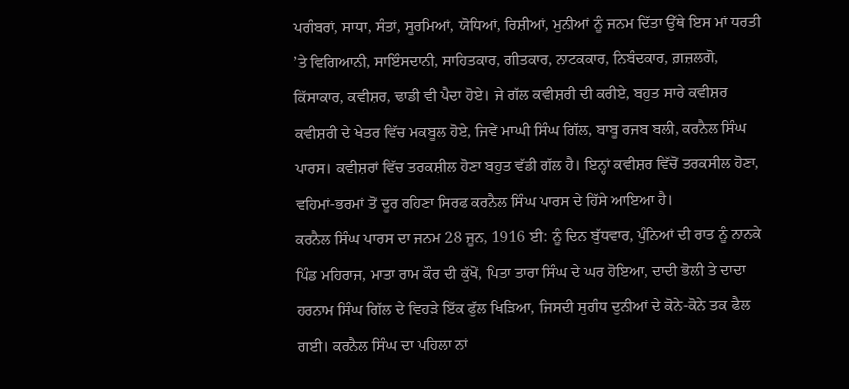ਪਗੰਬਰਾਂ, ਸਾਧਾ, ਸੰਤਾਂ, ਸੂਰਮਿਆਂ, ਯੋਧਿਆਂ, ਰਿਸ਼ੀਆਂ, ਮੁਨੀਆਂ ਨੂੰ ਜਨਮ ਦਿੱਤਾ ਉੱਥੇ ਇਸ ਮਾਂ ਧਰਤੀ ’ਤੇ ਵਿਗਿਆਨੀ, ਸਾਇੰਸਦਾਨੀ, ਸਾਹਿਤਕਾਰ, ਗੀਤਕਾਰ, ਨਾਟਕਕਾਰ, ਨਿਬੰਦਕਾਰ, ਗ਼ਜ਼ਲਗੋ, ਕਿੱਸਾਕਾਰ, ਕਵੀਸ਼ਰ, ਢਾਡੀ ਵੀ ਪੈਦਾ ਹੋਏ। ਜੇ ਗੱਲ ਕਵੀਸ਼ਰੀ ਦੀ ਕਰੀਏ, ਬਹੁਤ ਸਾਰੇ ਕਵੀਸ਼ਰ ਕਵੀਸ਼ਰੀ ਦੇ ਖੇਤਰ ਵਿੱਚ ਮਕਬੂਲ ਹੋਏ, ਜਿਵੇਂ ਮਾਘੀ ਸਿੰਘ ਗਿੱਲ, ਬਾਬੂ ਰਜਬ ਬਲੀ, ਕਰਨੈਲ ਸਿੰਘ ਪਾਰਸ। ਕਵੀਸ਼ਰਾਂ ਵਿੱਚ ਤਰਕਸ਼ੀਲ ਹੋਣਾ ਬਹੁਤ ਵੱਡੀ ਗੱਲ ਹੈ। ਇਨ੍ਹਾਂ ਕਵੀਸ਼ਰ ਵਿੱਚੋਂ ਤਰਕਸੀਲ ਹੋਣਾ, ਵਹਿਮਾਂ-ਭਰਮਾਂ ਤੋਂ ਦੂਰ ਰਹਿਣਾ ਸਿਰਫ ਕਰਨੈਲ ਸਿੰਘ ਪਾਰਸ ਦੇ ਹਿੱਸੇ ਆਇਆ ਹੈ।
ਕਰਨੈਲ ਸਿੰਘ ਪਾਰਸ ਦਾ ਜਨਮ 28 ਜੂਨ, 1916 ਈ: ਨੂੰ ਦਿਨ ਬੁੱਧਵਾਰ, ਪੁੰਨਿਆਂ ਦੀ ਰਾਤ ਨੂੰ ਨਾਨਕੇ ਪਿੰਡ ਮਹਿਰਾਜ, ਮਾਤਾ ਰਾਮ ਕੌਰ ਦੀ ਕੁੱਖੋਂ, ਪਿਤਾ ਤਾਰਾ ਸਿੰਘ ਦੇ ਘਰ ਹੋਇਆ, ਦਾਦੀ ਭੋਲੀ ਤੇ ਦਾਦਾ ਹਰਨਾਮ ਸਿੰਘ ਗਿੱਲ ਦੇ ਵਿਹੜੇ ਇੱਕ ਫੁੱਲ ਖਿੜਿਆ, ਜਿਸਦੀ ਸੁਗੰਧ ਦੁਨੀਆਂ ਦੇ ਕੋਨੇ-ਕੋਨੇ ਤਕ ਫੈਲ ਗਈ। ਕਰਨੈਲ ਸਿੰਘ ਦਾ ਪਹਿਲਾ ਨਾਂ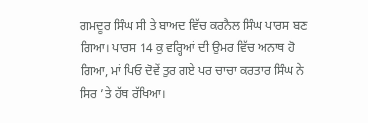ਗਮਦੂਰ ਸਿੰਘ ਸੀ ਤੇ ਬਾਅਦ ਵਿੱਚ ਕਰਨੈਲ ਸਿੰਘ ਪਾਰਸ ਬਣ ਗਿਆ। ਪਾਰਸ 14 ਕੁ ਵਰ੍ਹਿਆਂ ਦੀ ਉਮਰ ਵਿੱਚ ਅਨਾਥ ਹੋ ਗਿਆ, ਮਾਂ ਪਿਓ ਦੋਵੇਂ ਤੁਰ ਗਏ ਪਰ ਚਾਚਾ ਕਰਤਾਰ ਸਿੰਘ ਨੇ ਸਿਰ ’ਤੇ ਹੱਥ ਰੱਖਿਆ।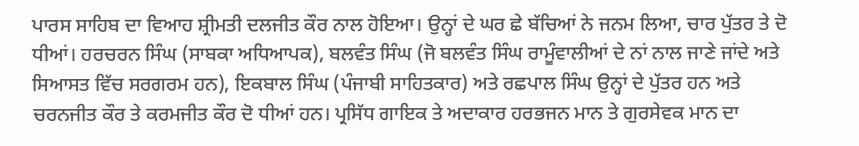ਪਾਰਸ ਸਾਹਿਬ ਦਾ ਵਿਆਹ ਸ਼੍ਰੀਮਤੀ ਦਲਜੀਤ ਕੌਰ ਨਾਲ ਹੋਇਆ। ਉਨ੍ਹਾਂ ਦੇ ਘਰ ਛੇ ਬੱਚਿਆਂ ਨੇ ਜਨਮ ਲਿਆ, ਚਾਰ ਪੁੱਤਰ ਤੇ ਦੋ ਧੀਆਂ। ਹਰਚਰਨ ਸਿੰਘ (ਸਾਬਕਾ ਅਧਿਆਪਕ), ਬਲਵੰਤ ਸਿੰਘ (ਜੋ ਬਲਵੰਤ ਸਿੰਘ ਰਾਮੂੰਵਾਲੀਆਂ ਦੇ ਨਾਂ ਨਾਲ ਜਾਣੇ ਜਾਂਦੇ ਅਤੇ ਸਿਆਸਤ ਵਿੱਚ ਸਰਗਰਮ ਹਨ), ਇਕਬਾਲ ਸਿੰਘ (ਪੰਜਾਬੀ ਸਾਹਿਤਕਾਰ) ਅਤੇ ਰਛਪਾਲ ਸਿੰਘ ਉਨ੍ਹਾਂ ਦੇ ਪੁੱਤਰ ਹਨ ਅਤੇ ਚਰਨਜੀਤ ਕੌਰ ਤੇ ਕਰਮਜੀਤ ਕੌਰ ਦੋ ਧੀਆਂ ਹਨ। ਪ੍ਰਸਿੱਧ ਗਾਇਕ ਤੇ ਅਦਾਕਾਰ ਹਰਭਜਨ ਮਾਨ ਤੇ ਗੁਰਸੇਵਕ ਮਾਨ ਦਾ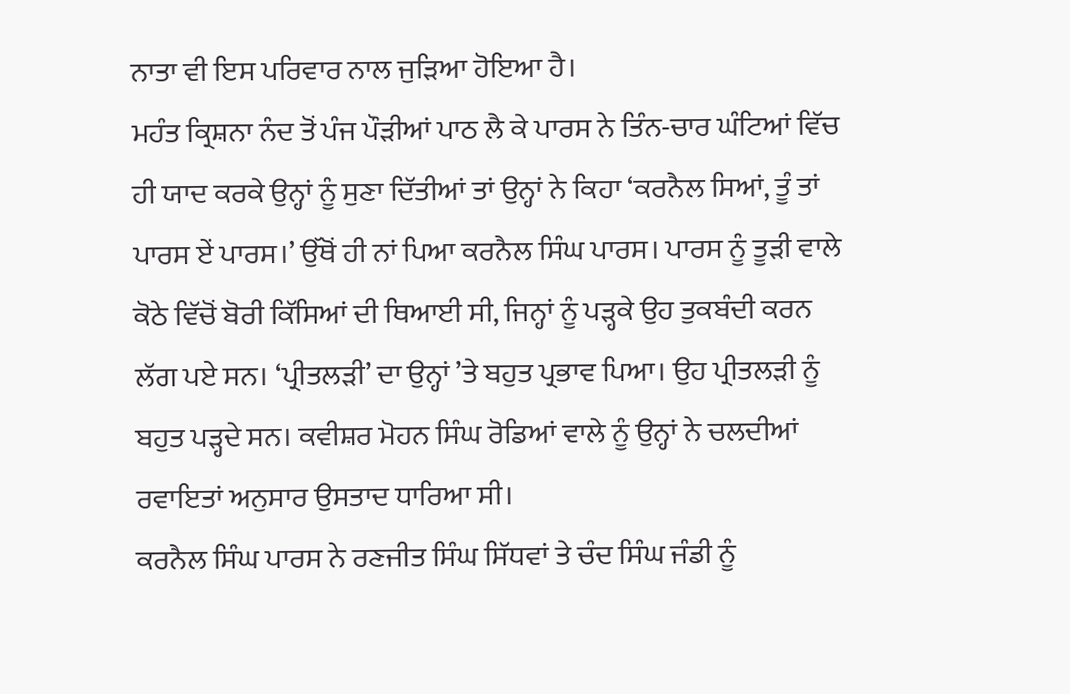ਨਾਤਾ ਵੀ ਇਸ ਪਰਿਵਾਰ ਨਾਲ ਜੁੜਿਆ ਹੋਇਆ ਹੈ।
ਮਹੰਤ ਕ੍ਰਿਸ਼ਨਾ ਨੰਦ ਤੋਂ ਪੰਜ ਪੌੜੀਆਂ ਪਾਠ ਲੈ ਕੇ ਪਾਰਸ ਨੇ ਤਿੰਨ-ਚਾਰ ਘੰਟਿਆਂ ਵਿੱਚ ਹੀ ਯਾਦ ਕਰਕੇ ਉਨ੍ਹਾਂ ਨੂੰ ਸੁਣਾ ਦਿੱਤੀਆਂ ਤਾਂ ਉਨ੍ਹਾਂ ਨੇ ਕਿਹਾ ‘ਕਰਨੈਲ ਸਿਆਂ, ਤੂੰ ਤਾਂ ਪਾਰਸ ਏਂ ਪਾਰਸ।’ ਉੱਥੋਂ ਹੀ ਨਾਂ ਪਿਆ ਕਰਨੈਲ ਸਿੰਘ ਪਾਰਸ। ਪਾਰਸ ਨੂੰ ਤੂੜੀ ਵਾਲੇ ਕੋਠੇ ਵਿੱਚੋਂ ਬੋਰੀ ਕਿੱਸਿਆਂ ਦੀ ਥਿਆਈ ਸੀ, ਜਿਨ੍ਹਾਂ ਨੂੰ ਪੜ੍ਹਕੇ ਉਹ ਤੁਕਬੰਦੀ ਕਰਨ ਲੱਗ ਪਏ ਸਨ। ‘ਪ੍ਰੀਤਲੜੀ’ ਦਾ ਉਨ੍ਹਾਂ ’ਤੇ ਬਹੁਤ ਪ੍ਰਭਾਵ ਪਿਆ। ਉਹ ਪ੍ਰੀਤਲੜੀ ਨੂੰ ਬਹੁਤ ਪੜ੍ਹਦੇ ਸਨ। ਕਵੀਸ਼ਰ ਮੋਹਨ ਸਿੰਘ ਰੋਡਿਆਂ ਵਾਲੇ ਨੂੰ ਉਨ੍ਹਾਂ ਨੇ ਚਲਦੀਆਂ ਰਵਾਇਤਾਂ ਅਨੁਸਾਰ ਉਸਤਾਦ ਧਾਰਿਆ ਸੀ।
ਕਰਨੈਲ ਸਿੰਘ ਪਾਰਸ ਨੇ ਰਣਜੀਤ ਸਿੰਘ ਸਿੱਧਵਾਂ ਤੇ ਚੰਦ ਸਿੰਘ ਜੰਡੀ ਨੂੰ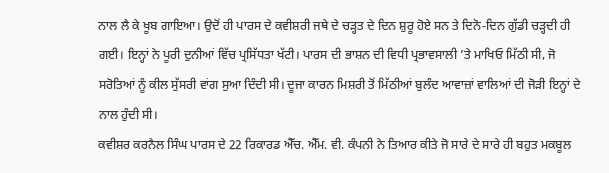ਨਾਲ ਲੈ ਕੇ ਖੂਬ ਗਾਇਆ। ਉਦੋਂ ਹੀ ਪਾਰਸ ਦੇ ਕਵੀਸ਼ਰੀ ਜਥੇ ਦੇ ਚੜ੍ਹਤ ਦੇ ਦਿਨ ਸ਼ੁਰੂ ਹੋਏ ਸਨ ਤੇ ਦਿਨੋ-ਦਿਨ ਗੁੱਡੀ ਚੜ੍ਹਦੀ ਹੀ ਗਈ। ਇਨ੍ਹਾਂ ਨੇ ਪੂਰੀ ਦੁਨੀਆਂ ਵਿੱਚ ਪ੍ਰਸਿੱਧਤਾ ਖੱਟੀ। ਪਾਰਸ ਦੀ ਭਾਸ਼ਨ ਦੀ ਵਿਧੀ ਪ੍ਰਭਾਵਸਾਲੀ ’ਤੇ ਮਾਖਿਓ ਮਿੱਠੀ ਸੀ, ਜੋ ਸਰੋਤਿਆਂ ਨੂੰ ਕੀਲ ਸੁੱਸਰੀ ਵਾਂਗ ਸੁਆ ਦਿੰਦੀ ਸੀ। ਦੂਜਾ ਕਾਰਨ ਮਿਸ਼ਰੀ ਤੋਂ ਮਿੱਠੀਆਂ ਬੁਲੰਦ ਆਵਾਜ਼ਾਂ ਵਾਲਿਆਂ ਦੀ ਜੋੜੀ ਇਨ੍ਹਾਂ ਦੇ ਨਾਲ ਹੁੰਦੀ ਸੀ।
ਕਵੀਸ਼ਰ ਕਰਨੈਲ ਸਿੰਘ ਪਾਰਸ ਦੇ 22 ਰਿਕਾਰਡ ਐੱਚ. ਐੱਮ. ਵੀ. ਕੰਪਨੀ ਨੇ ਤਿਆਰ ਕੀਤੇ ਜੋ ਸਾਰੇ ਦੇ ਸਾਰੇ ਹੀ ਬਹੁਤ ਮਕਬੂਲ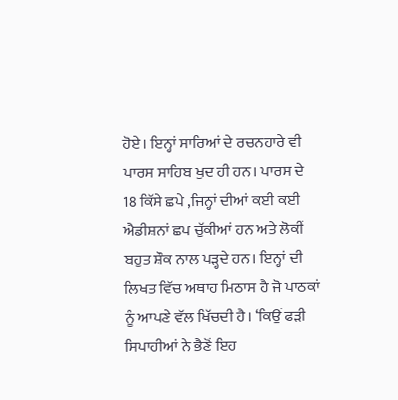ਹੋਏ। ਇਨ੍ਹਾਂ ਸਾਰਿਆਂ ਦੇ ਰਚਨਹਾਰੇ ਵੀ ਪਾਰਸ ਸਾਹਿਬ ਖੁਦ ਹੀ ਹਨ। ਪਾਰਸ ਦੇ 18 ਕਿੱਸੇ ਛਪੇ ,ਜਿਨ੍ਹਾਂ ਦੀਆਂ ਕਈ ਕਈ ਐਡੀਸ਼ਨਾਂ ਛਪ ਚੁੱਕੀਆਂ ਹਨ ਅਤੇ ਲੋਕੀਂ ਬਹੁਤ ਸ਼ੌਕ ਨਾਲ ਪੜ੍ਹਦੇ ਹਨ। ਇਨ੍ਹਾਂ ਦੀ ਲਿਖਤ ਵਿੱਚ ਅਥਾਹ ਮਿਠਾਸ ਹੈ ਜੋ ਪਾਠਕਾਂ ਨੂੰ ਆਪਣੇ ਵੱਲ ਖਿੱਚਦੀ ਹੈ। ‘ਕਿਉਂ ਫੜੀ ਸਿਪਾਹੀਆਂ ਨੇ ਭੈਣੋਂ ਇਹ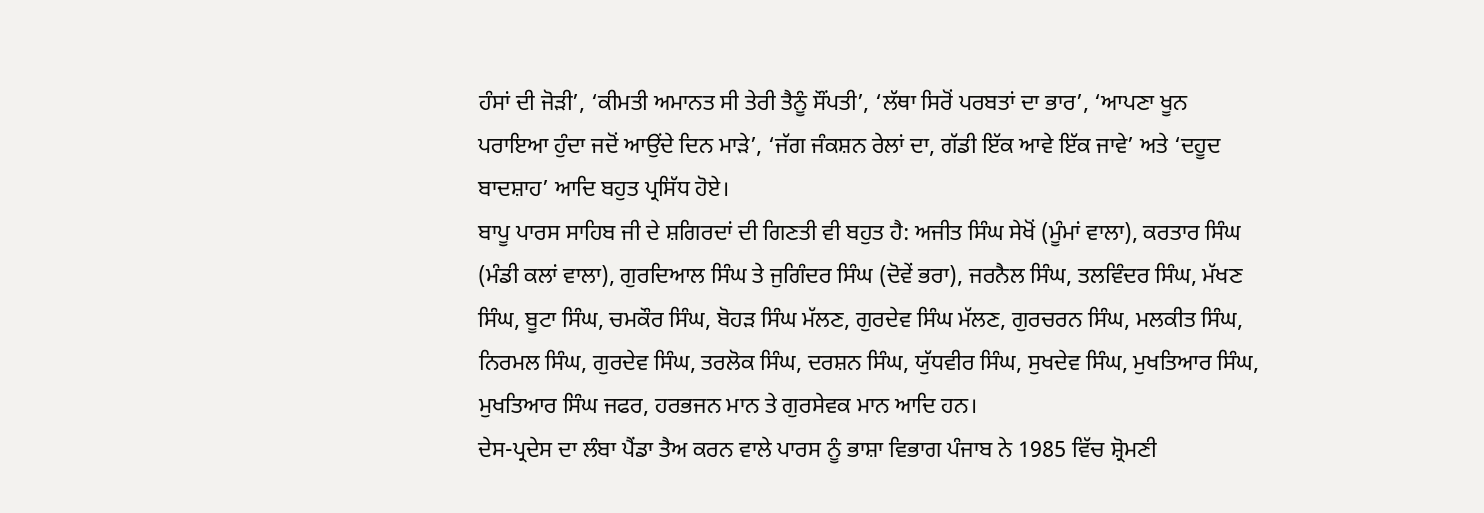ਹੰਸਾਂ ਦੀ ਜੋੜੀ’, ‘ਕੀਮਤੀ ਅਮਾਨਤ ਸੀ ਤੇਰੀ ਤੈਨੂੰ ਸੌਂਪਤੀ’, ‘ਲੱਥਾ ਸਿਰੋਂ ਪਰਬਤਾਂ ਦਾ ਭਾਰ’, ‘ਆਪਣਾ ਖੂਨ ਪਰਾਇਆ ਹੁੰਦਾ ਜਦੋਂ ਆਉਂਦੇ ਦਿਨ ਮਾੜੇ’, ‘ਜੱਗ ਜੰਕਸ਼ਨ ਰੇਲਾਂ ਦਾ, ਗੱਡੀ ਇੱਕ ਆਵੇ ਇੱਕ ਜਾਵੇ’ ਅਤੇ ‘ਦਹੂਦ ਬਾਦਸ਼ਾਹ’ ਆਦਿ ਬਹੁਤ ਪ੍ਰਸਿੱਧ ਹੋਏ।
ਬਾਪੂ ਪਾਰਸ ਸਾਹਿਬ ਜੀ ਦੇ ਸ਼ਗਿਰਦਾਂ ਦੀ ਗਿਣਤੀ ਵੀ ਬਹੁਤ ਹੈ: ਅਜੀਤ ਸਿੰਘ ਸੇਖੋਂ (ਮੂੰਮਾਂ ਵਾਲਾ), ਕਰਤਾਰ ਸਿੰਘ (ਮੰਡੀ ਕਲਾਂ ਵਾਲਾ), ਗੁਰਦਿਆਲ ਸਿੰਘ ਤੇ ਜੁਗਿੰਦਰ ਸਿੰਘ (ਦੋਵੇਂ ਭਰਾ), ਜਰਨੈਲ ਸਿੰਘ, ਤਲਵਿੰਦਰ ਸਿੰਘ, ਮੱਖਣ ਸਿੰਘ, ਬੂਟਾ ਸਿੰਘ, ਚਮਕੌਰ ਸਿੰਘ, ਬੋਹੜ ਸਿੰਘ ਮੱਲਣ, ਗੁਰਦੇਵ ਸਿੰਘ ਮੱਲਣ, ਗੁਰਚਰਨ ਸਿੰਘ, ਮਲਕੀਤ ਸਿੰਘ, ਨਿਰਮਲ ਸਿੰਘ, ਗੁਰਦੇਵ ਸਿੰਘ, ਤਰਲੋਕ ਸਿੰਘ, ਦਰਸ਼ਨ ਸਿੰਘ, ਯੁੱਧਵੀਰ ਸਿੰਘ, ਸੁਖਦੇਵ ਸਿੰਘ, ਮੁਖਤਿਆਰ ਸਿੰਘ, ਮੁਖਤਿਆਰ ਸਿੰਘ ਜਫਰ, ਹਰਭਜਨ ਮਾਨ ਤੇ ਗੁਰਸੇਵਕ ਮਾਨ ਆਦਿ ਹਨ।
ਦੇਸ-ਪ੍ਰਦੇਸ ਦਾ ਲੰਬਾ ਪੈਂਡਾ ਤੈਅ ਕਰਨ ਵਾਲੇ ਪਾਰਸ ਨੂੰ ਭਾਸ਼ਾ ਵਿਭਾਗ ਪੰਜਾਬ ਨੇ 1985 ਵਿੱਚ ਸ਼੍ਰੋਮਣੀ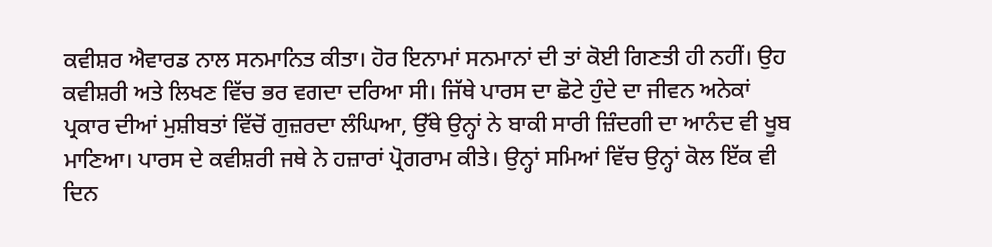ਕਵੀਸ਼ਰ ਐਵਾਰਡ ਨਾਲ ਸਨਮਾਨਿਤ ਕੀਤਾ। ਹੋਰ ਇਨਾਮਾਂ ਸਨਮਾਨਾਂ ਦੀ ਤਾਂ ਕੋਈ ਗਿਣਤੀ ਹੀ ਨਹੀਂ। ਉਹ ਕਵੀਸ਼ਰੀ ਅਤੇ ਲਿਖਣ ਵਿੱਚ ਭਰ ਵਗਦਾ ਦਰਿਆ ਸੀ। ਜਿੱਥੇ ਪਾਰਸ ਦਾ ਛੋਟੇ ਹੁੰਦੇ ਦਾ ਜੀਵਨ ਅਨੇਕਾਂ ਪ੍ਰਕਾਰ ਦੀਆਂ ਮੁਸ਼ੀਬਤਾਂ ਵਿੱਚੋਂ ਗੁਜ਼ਰਦਾ ਲੰਘਿਆ, ਉੱਥੇ ਉਨ੍ਹਾਂ ਨੇ ਬਾਕੀ ਸਾਰੀ ਜ਼ਿੰਦਗੀ ਦਾ ਆਨੰਦ ਵੀ ਖੂਬ ਮਾਣਿਆ। ਪਾਰਸ ਦੇ ਕਵੀਸ਼ਰੀ ਜਥੇ ਨੇ ਹਜ਼ਾਰਾਂ ਪ੍ਰੋਗਰਾਮ ਕੀਤੇ। ਉਨ੍ਹਾਂ ਸਮਿਆਂ ਵਿੱਚ ਉਨ੍ਹਾਂ ਕੋਲ ਇੱਕ ਵੀ ਦਿਨ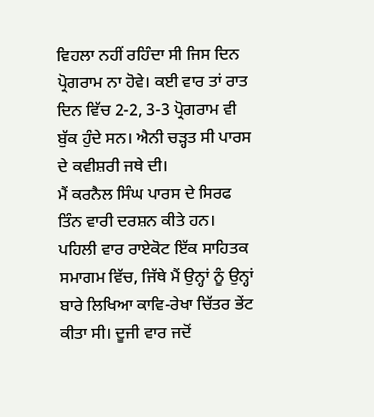ਵਿਹਲਾ ਨਹੀਂ ਰਹਿੰਦਾ ਸੀ ਜਿਸ ਦਿਨ ਪ੍ਰੋਗਰਾਮ ਨਾ ਹੋਵੇ। ਕਈ ਵਾਰ ਤਾਂ ਰਾਤ ਦਿਨ ਵਿੱਚ 2-2, 3-3 ਪ੍ਰੋਗਰਾਮ ਵੀ ਬੁੱਕ ਹੁੰਦੇ ਸਨ। ਐਨੀ ਚੜ੍ਹਤ ਸੀ ਪਾਰਸ ਦੇ ਕਵੀਸ਼ਰੀ ਜਥੇ ਦੀ।
ਮੈਂ ਕਰਨੈਲ ਸਿੰਘ ਪਾਰਸ ਦੇ ਸਿਰਫ ਤਿੰਨ ਵਾਰੀ ਦਰਸ਼ਨ ਕੀਤੇ ਹਨ। ਪਹਿਲੀ ਵਾਰ ਰਾਏਕੋਟ ਇੱਕ ਸਾਹਿਤਕ ਸਮਾਗਮ ਵਿੱਚ, ਜਿੱਥੇ ਮੈਂ ਉਨ੍ਹਾਂ ਨੂੰ ਉਨ੍ਹਾਂ ਬਾਰੇ ਲਿਖਿਆ ਕਾਵਿ-ਰੇਖਾ ਚਿੱਤਰ ਭੇਂਟ ਕੀਤਾ ਸੀ। ਦੂਜੀ ਵਾਰ ਜਦੋਂ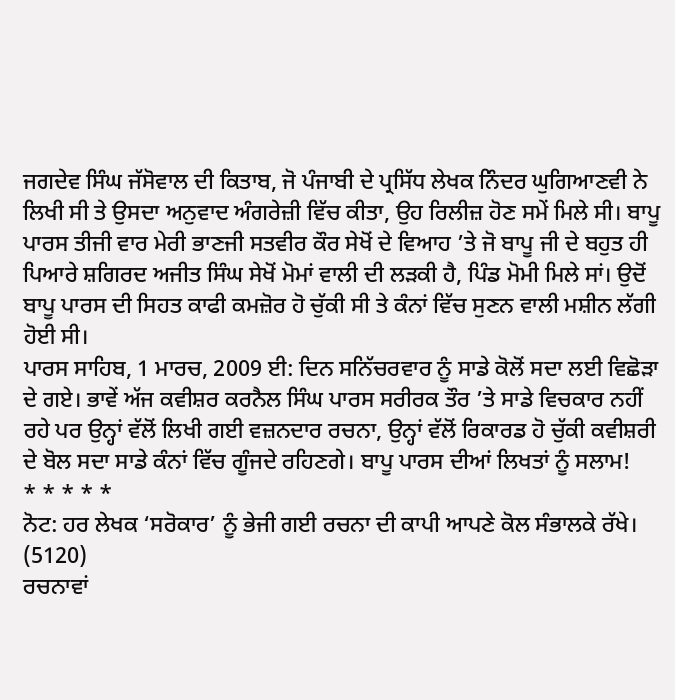ਜਗਦੇਵ ਸਿੰਘ ਜੱਸੋਵਾਲ ਦੀ ਕਿਤਾਬ, ਜੋ ਪੰਜਾਬੀ ਦੇ ਪ੍ਰਸਿੱਧ ਲੇਖਕ ਨਿੰਦਰ ਘੁਗਿਆਣਵੀ ਨੇ ਲਿਖੀ ਸੀ ਤੇ ਉਸਦਾ ਅਨੁਵਾਦ ਅੰਗਰੇਜ਼ੀ ਵਿੱਚ ਕੀਤਾ, ਉਹ ਰਿਲੀਜ਼ ਹੋਣ ਸਮੇਂ ਮਿਲੇ ਸੀ। ਬਾਪੂ ਪਾਰਸ ਤੀਜੀ ਵਾਰ ਮੇਰੀ ਭਾਣਜੀ ਸਤਵੀਰ ਕੌਰ ਸੇਖੋਂ ਦੇ ਵਿਆਹ ’ਤੇ ਜੋ ਬਾਪੂ ਜੀ ਦੇ ਬਹੁਤ ਹੀ ਪਿਆਰੇ ਸ਼ਗਿਰਦ ਅਜੀਤ ਸਿੰਘ ਸੇਖੋਂ ਮੋਮਾਂ ਵਾਲੀ ਦੀ ਲੜਕੀ ਹੈ, ਪਿੰਡ ਮੋਮੀ ਮਿਲੇ ਸਾਂ। ਉਦੋਂ ਬਾਪੂ ਪਾਰਸ ਦੀ ਸਿਹਤ ਕਾਫੀ ਕਮਜ਼ੋਰ ਹੋ ਚੁੱਕੀ ਸੀ ਤੇ ਕੰਨਾਂ ਵਿੱਚ ਸੁਣਨ ਵਾਲੀ ਮਸ਼ੀਨ ਲੱਗੀ ਹੋਈ ਸੀ।
ਪਾਰਸ ਸਾਹਿਬ, 1 ਮਾਰਚ, 2009 ਈ: ਦਿਨ ਸਨਿੱਚਰਵਾਰ ਨੂੰ ਸਾਡੇ ਕੋਲੋਂ ਸਦਾ ਲਈ ਵਿਛੋੜਾ ਦੇ ਗਏ। ਭਾਵੇਂ ਅੱਜ ਕਵੀਸ਼ਰ ਕਰਨੈਲ ਸਿੰਘ ਪਾਰਸ ਸਰੀਰਕ ਤੌਰ ’ਤੇ ਸਾਡੇ ਵਿਚਕਾਰ ਨਹੀਂ ਰਹੇ ਪਰ ਉਨ੍ਹਾਂ ਵੱਲੋਂ ਲਿਖੀ ਗਈ ਵਜ਼ਨਦਾਰ ਰਚਨਾ, ਉਨ੍ਹਾਂ ਵੱਲੋਂ ਰਿਕਾਰਡ ਹੋ ਚੁੱਕੀ ਕਵੀਸ਼ਰੀ ਦੇ ਬੋਲ ਸਦਾ ਸਾਡੇ ਕੰਨਾਂ ਵਿੱਚ ਗੂੰਜਦੇ ਰਹਿਣਗੇ। ਬਾਪੂ ਪਾਰਸ ਦੀਆਂ ਲਿਖਤਾਂ ਨੂੰ ਸਲਾਮ!
* * * * *
ਨੋਟ: ਹਰ ਲੇਖਕ ‘ਸਰੋਕਾਰ’ ਨੂੰ ਭੇਜੀ ਗਈ ਰਚਨਾ ਦੀ ਕਾਪੀ ਆਪਣੇ ਕੋਲ ਸੰਭਾਲਕੇ ਰੱਖੇ।
(5120)
ਰਚਨਾਵਾਂ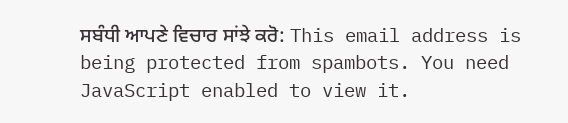ਸਬੰਧੀ ਆਪਣੇ ਵਿਚਾਰ ਸਾਂਝੇ ਕਰੋ: This email address is being protected from spambots. You need JavaScript enabled to view it.